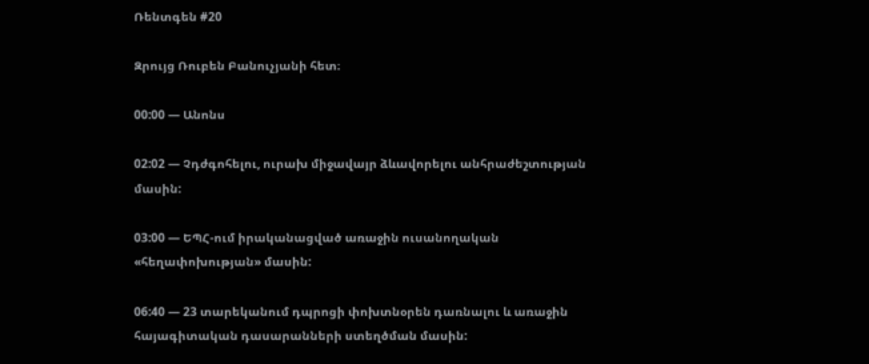Ռենտգեն #20

Զրույց Ռուբեն Բանուչյանի հետ։

00:00 — Անոնս

02:02 — Չդժգոհելու, ուրախ միջավայր ձևավորելու անհրաժեշտության մասին:

03:00 — ԵՊՀ-ում իրականացված առաջին ուսանողական «հեղափոխության» մասին:

06:40 — 23 տարեկանում դպրոցի փոխտնօրեն դառնալու և առաջին հայագիտական դասարանների ստեղծման մասին: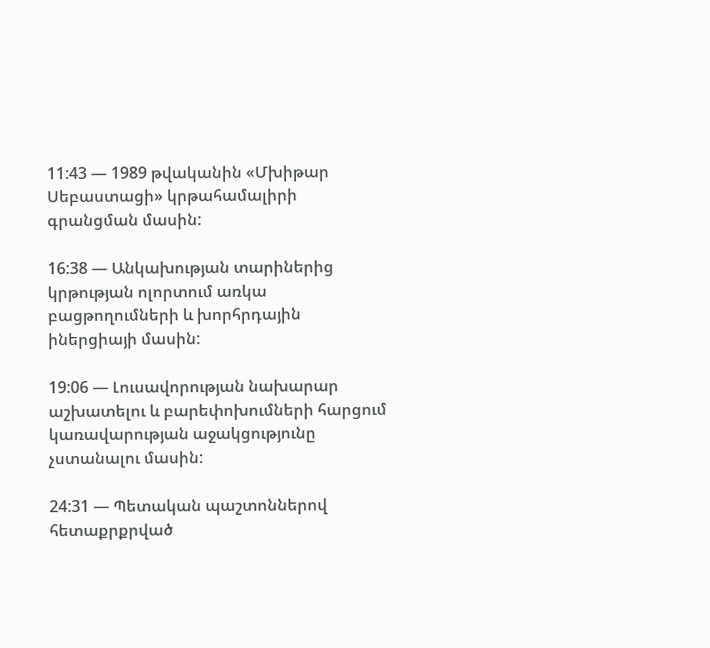11:43 — 1989 թվականին «Մխիթար Սեբաստացի» կրթահամալիրի գրանցման մասին:

16:38 — Անկախության տարիներից կրթության ոլորտում առկա բացթողումների և խորհրդային իներցիայի մասին:

19:06 — Լուսավորության նախարար աշխատելու և բարեփոխումների հարցում կառավարության աջակցությունը չստանալու մասին:

24:31 — Պետական պաշտոններով հետաքրքրված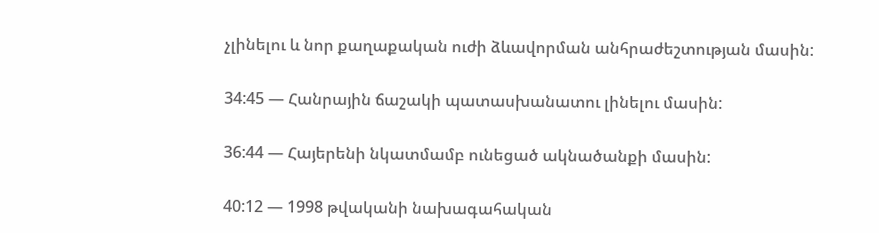չլինելու և նոր քաղաքական ուժի ձևավորման անհրաժեշտության մասին:

34:45 — Հանրային ճաշակի պատասխանատու լինելու մասին:

36:44 — Հայերենի նկատմամբ ունեցած ակնածանքի մասին:

40:12 — 1998 թվականի նախագահական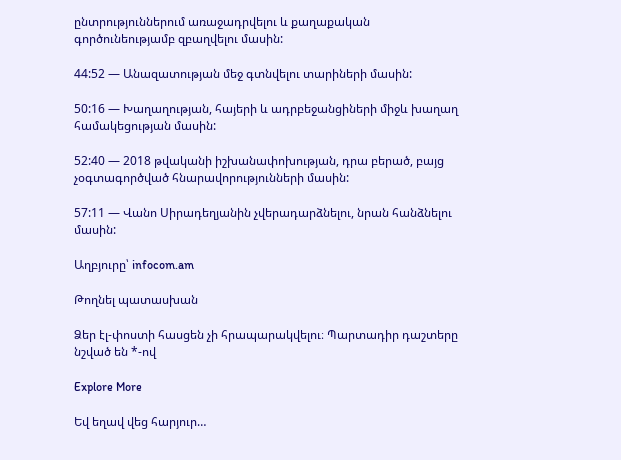ընտրություններում առաջադրվելու և քաղաքական գործունեությամբ զբաղվելու մասին:

44:52 — Անազատության մեջ գտնվելու տարիների մասին:

50:16 — Խաղաղության, հայերի և ադրբեջանցիների միջև խաղաղ համակեցության մասին:

52:40 — 2018 թվականի իշխանափոխության, դրա բերած, բայց չօգտագործված հնարավորությունների մասին:

57:11 — Վանո Սիրադեղյանին չվերադարձնելու, նրան հանձնելու մասին:

Աղբյուրը՝ infocom.am

Թողնել պատասխան

Ձեր էլ-փոստի հասցեն չի հրապարակվելու։ Պարտադիր դաշտերը նշված են *-ով

Explore More

Եվ եղավ վեց հարյուր…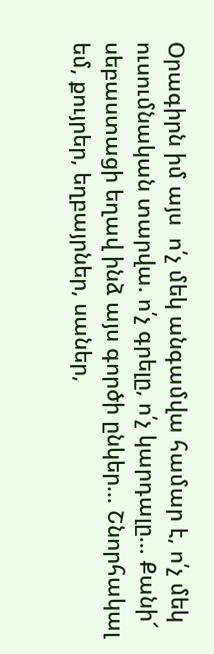Օրագիրն իմ այս  ո՛չ մեկ անգամվա համար է, ո՛չ մեկ ուսումնական տարվա. ո՛չ գրելը, ո՛չ կարդալը… Քանի՜ սեբաստացի եղավ ինձ այս գործի ընկեր… Շնորհակալ եմ, քույրեր, եղբայրներ, սաներ,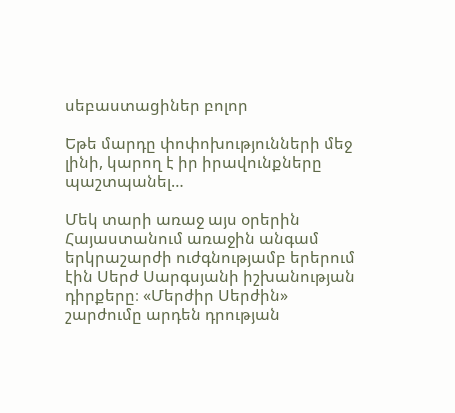սեբաստացիներ բոլոր

Եթե մարդը փոփոխությունների մեջ լինի, կարող է իր իրավունքները պաշտպանել…

Մեկ տարի առաջ այս օրերին Հայաստանում առաջին անգամ երկրաշարժի ուժգնությամբ երերում էին Սերժ Սարգսյանի իշխանության դիրքերը։ «Մերժիր Սերժին» շարժումը արդեն դրության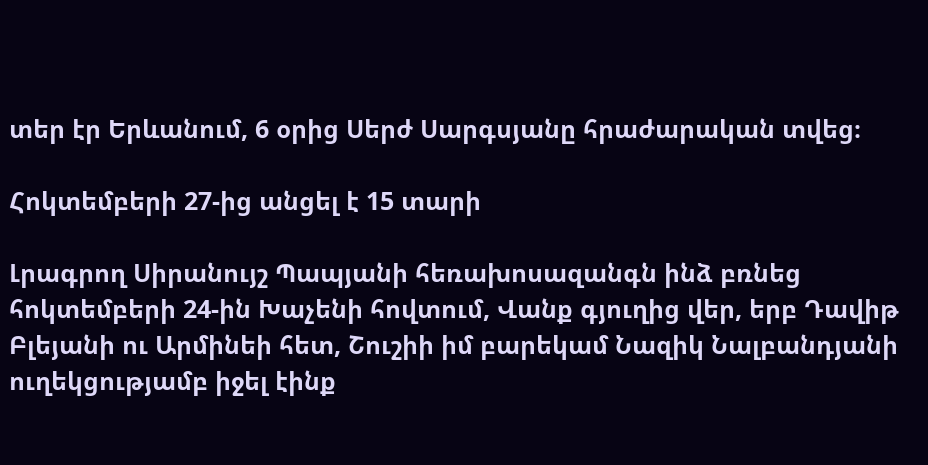տեր էր Երևանում, 6 օրից Սերժ Սարգսյանը հրաժարական տվեց։

Հոկտեմբերի 27-ից անցել է 15 տարի

Լրագրող Սիրանույշ Պապյանի հեռախոսազանգն ինձ բռնեց հոկտեմբերի 24-ին Խաչենի հովտում, Վանք գյուղից վեր, երբ Դավիթ Բլեյանի ու Արմինեի հետ, Շուշիի իմ բարեկամ Նազիկ Նալբանդյանի ուղեկցությամբ իջել էինք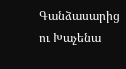Գանձասարից ու Խաչենա